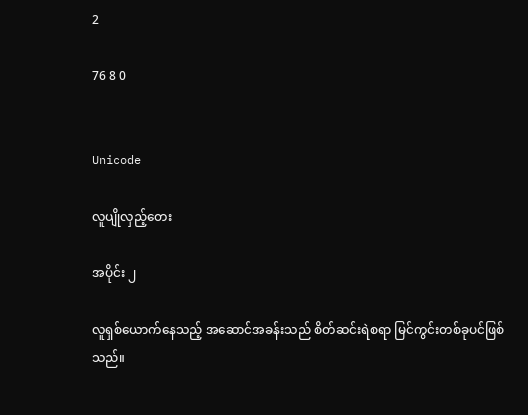2

76 8 0


Unicode

လူပျိုလှည့်တေး

အပိုင်း ၂

လူရှစ်ယောက်နေသည့် အဆောင်အခန်းသည် စိတ်ဆင်းရဲစရာ မြင်ကွင်းတစ်ခုပင်ဖြစ်သည်။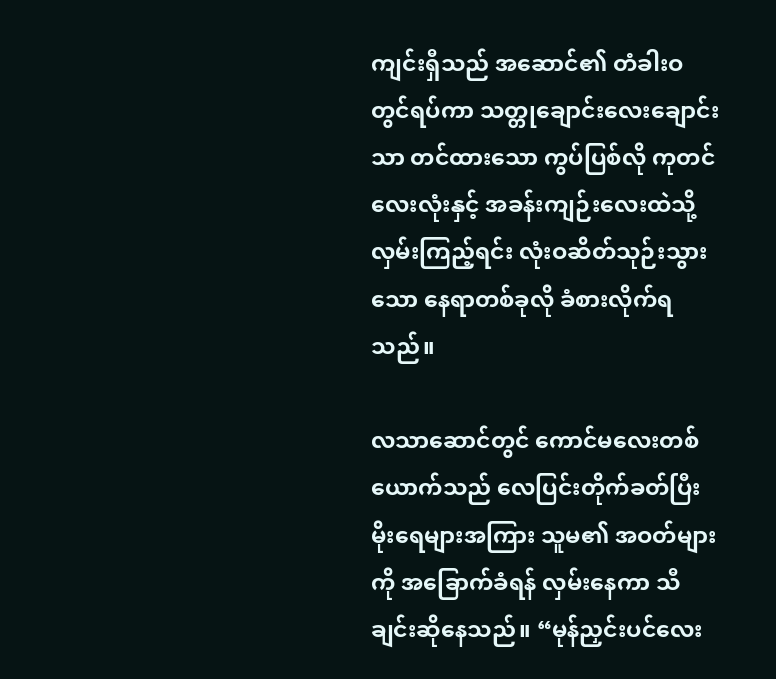ကျင်းရှီသည် အဆောင်၏ တံခါးဝတွင်ရပ်ကာ သတ္တုချောင်းလေးချောင်းသာ တင်ထားသော ကွပ်ပြစ်လို ကုတင်လေးလုံးနှင့် အခန်းကျဉ်းလေးထဲသို့ လှမ်းကြည့်ရင်း လုံးဝဆိတ်သုဉ်းသွားသော နေရာတစ်ခုလို ခံစားလိုက်ရသည်။

လသာဆောင်တွင် ကောင်မလေးတစ်ယောက်သည် လေပြင်းတိုက်ခတ်ပြီး မိုးရေများအကြား သူမ၏ အဝတ်များကို အခြောက်ခံရန် လှမ်းနေကာ သီချင်းဆိုနေသည်။ “မုန်ညှင်းပင်လေး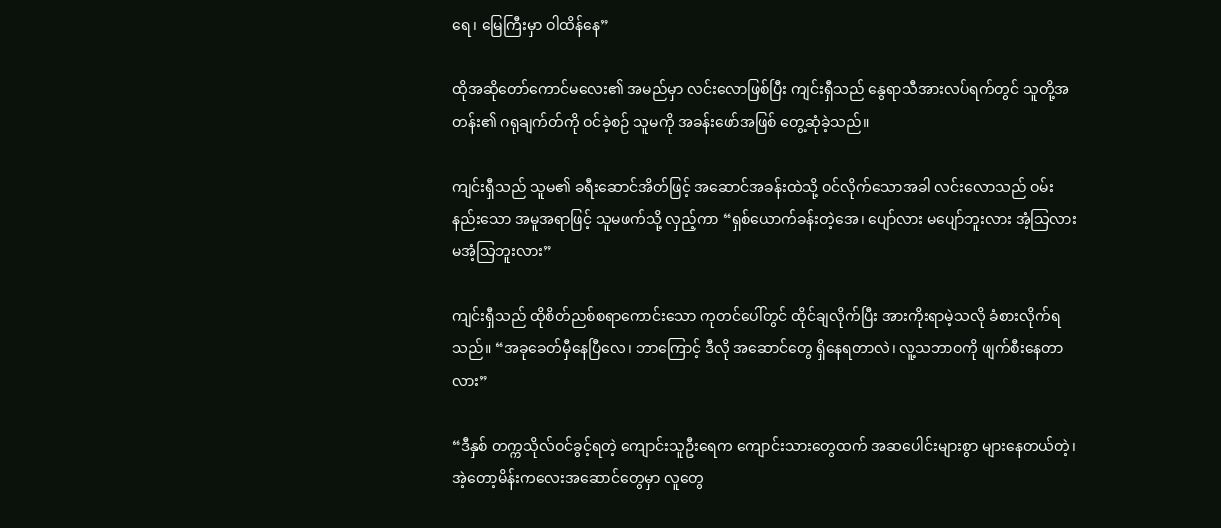ရေ၊ မြေကြီးမှာ ဝါထိန်နေ”

ထိုအဆိုတော်ကောင်မလေး၏ အမည်မှာ လင်းလောဖြစ်ပြီး ကျင်းရှီသည် နွေရာသီအားလပ်ရက်တွင် သူတို့အတန်း၏ ဂရုချက်တ်ကို ဝင်ခဲ့စဉ် သူမကို အခန်းဖော်အဖြစ် တွေ့ဆုံခဲ့သည်။

ကျင်းရှီသည် သူမ၏ ခရီးဆောင်အိတ်ဖြင့် အဆောင်အခန်းထဲသို့ ဝင်လိုက်သောအခါ လင်းလောသည် ဝမ်းနည်းသော အမူအရာဖြင့် သူမဖက်သို့ လှည့်ကာ “ရှစ်ယောက်ခန်းတဲ့အေ၊ ပျော်လား မပျော်ဘူးလား အံ့သြလား မအံ့သြဘူးလား”

ကျင်းရှီသည် ထိုစိတ်ညစ်စရာကောင်းသော ကုတင်ပေါ်တွင် ထိုင်ချလိုက်ပြီး အားကိုးရာမဲ့သလို ခံစားလိုက်ရသည်။ “အခုခေတ်မှီနေပြီလေ၊ ဘာကြောင့် ဒီလို အဆောင်တွေ ရှိနေရတာလဲ၊ လူ့သဘာဝကို ဖျက်စီးနေတာလား”

“ဒီနှစ် တက္ကသိုလ်ဝင်ခွင့်ရတဲ့ ကျောင်းသူဦးရေက ကျောင်းသားတွေထက် အဆပေါင်းများစွာ များနေတယ်တဲ့၊ အဲ့တော့မိန်းကလေးအဆောင်တွေမှာ လူတွေ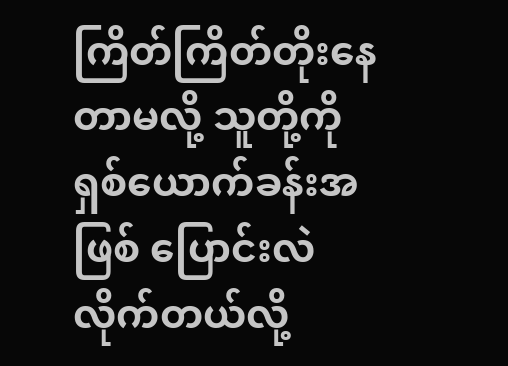ကြိတ်ကြိတ်တိုးနေတာမလို့ သူတို့ကို ရှစ်ယောက်ခန်းအဖြစ် ပြောင်းလဲလိုက်တယ်လို့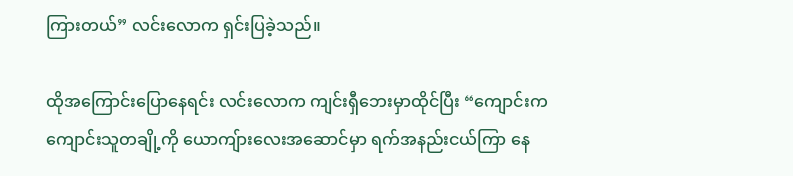ကြားတယ်” လင်းလောက ရှင်းပြခဲ့သည်။

ထိုအကြောင်းပြောနေရင်း လင်းလောက ကျင်းရှီဘေးမှာထိုင်ပြီး “ကျောင်းက ကျောင်းသူတချို့ကို ယောကျ်ားလေးအဆောင်မှာ ရက်အနည်းငယ်ကြာ နေ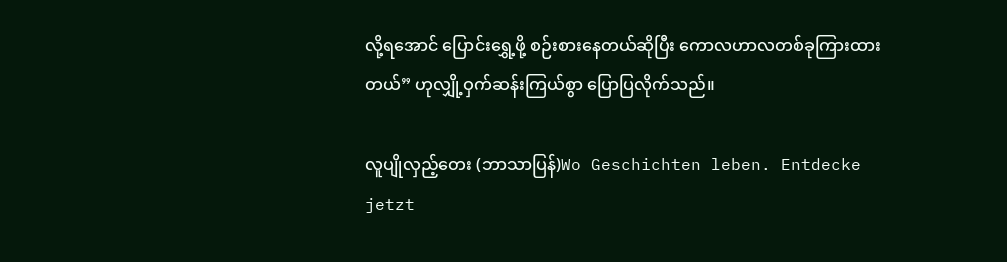လို့ရအောင် ပြောင်းရွှေ့ဖို့ စဉ်းစားနေတယ်ဆိုပြီး ကောလဟာလတစ်ခုကြားထားတယ်” ဟုလျှို့ဝှက်ဆန်းကြယ်စွာ ပြောပြလိုက်သည်။

လူပျိုလှည့်တေး (ဘာသာပြန်)Wo Geschichten leben. Entdecke jetzt